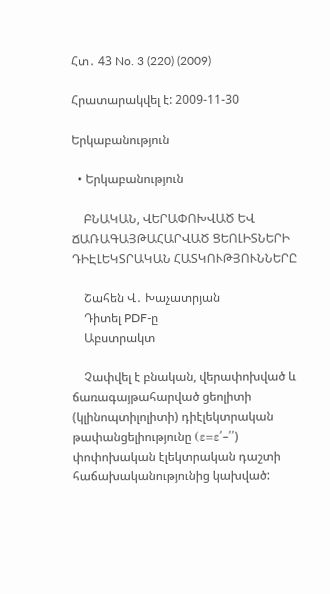Հտ․ 43 No. 3 (220) (2009)

Հրատարակվել է: 2009-11-30

Երկաբանություն

  • Երկաբանություն

    ԲՆԱԿԱՆ, ՎԵՐԱՓՈԽՎԱԾ ԵՎ ՃԱՌԱԳԱՅԹԱՀԱՐՎԱԾ ՑԵՈԼԻՏՆԵՐԻ ԴԻԷԼԵԿՏՐԱԿԱՆ ՀԱՏԿՈՒԹՅՈՒՆՆԵՐԸ

    Շահեն Վ․ Խաչատրյան
    Դիտել PDF-ը
    Աբստրակտ

    Չափվել է բնական, վերափոխված և ճառագայթահարված ցեոլիտի (կլինոպտիլոլիտի) դիէլեկտրական թափանցելիությունը (ε=ε՛–՛՛) փոփոխական էլեկտրական դաշտի հաճախականությունից կախված: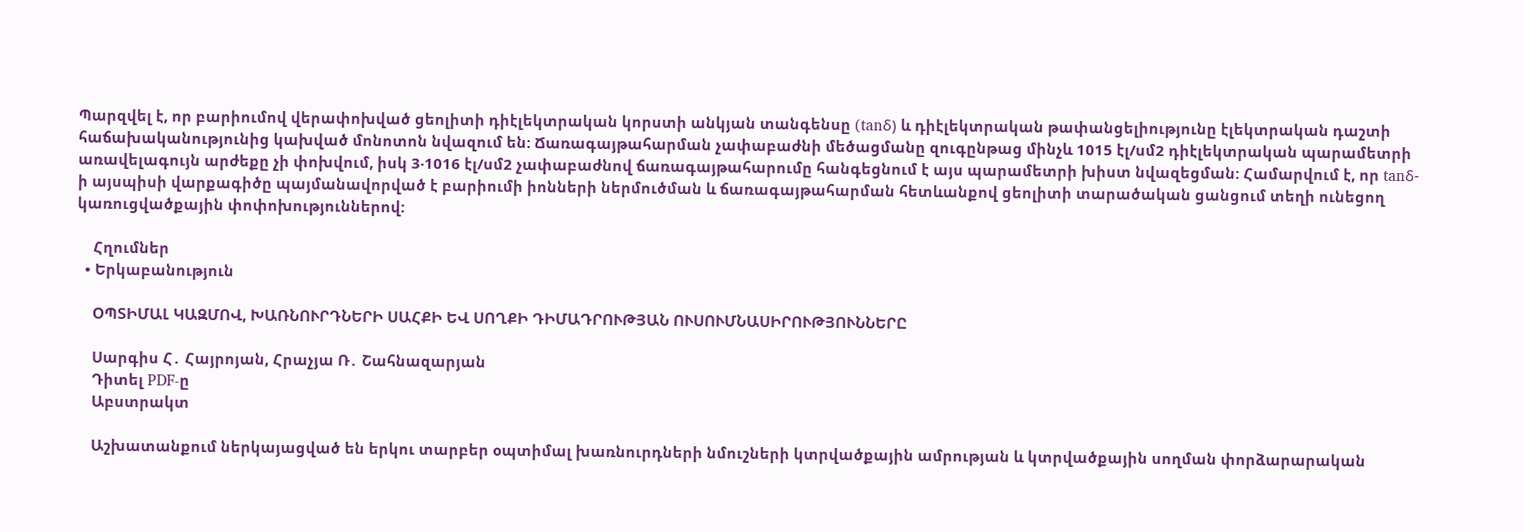Պարզվել է, որ բարիումով վերափոխված ցեոլիտի դիէլեկտրական կորստի անկյան տանգենսը (tanδ) և դիէլեկտրական թափանցելիությունը էլեկտրական դաշտի հաճախականությունից կախված մոնոտոն նվազում են: Ճառագայթահարման չափաբաժնի մեծացմանը զուգընթաց մինչև 1015 էլ/սմ2 դիէլեկտրական պարամետրի առավելագույն արժեքը չի փոխվում, իսկ 3‧1016 էլ/սմ2 չափաբաժնով ճառագայթահարումը հանգեցնում է այս պարամետրի խիստ նվազեցման: Համարվում է, որ tanδ-ի այսպիսի վարքագիծը պայմանավորված է բարիումի իոնների ներմուծման և ճառագայթահարման հետևանքով ցեոլիտի տարածական ցանցում տեղի ունեցող կառուցվածքային փոփոխություններով:

    Հղումներ
  • Երկաբանություն

    ՕՊՏԻՄԱԼ ԿԱԶՄՈՎ, ԽԱՌՆՈՒՐԴՆԵՐԻ ՍԱՀՔԻ ԵՎ ՍՈՂՔԻ ԴԻՄԱԴՐՈՒԹՅԱՆ ՈՒՍՈՒՄՆԱՍԻՐՈՒԹՅՈՒՆՆԵՐԸ

    Սարգիս Հ․ Հայրոյան, Հրաչյա Ռ․ Շահնազարյան
    Դիտել PDF-ը
    Աբստրակտ

    Աշխատանքում ներկայացված են երկու տարբեր օպտիմալ խառնուրդների նմուշների կտրվածքային ամրության և կտրվածքային սողման փորձարարական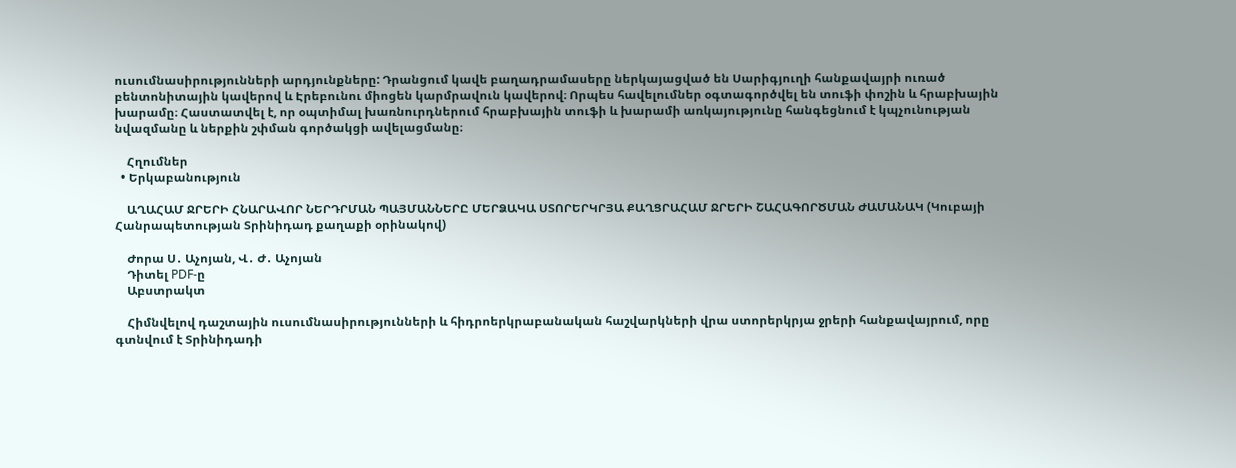ուսումնասիրությունների արդյունքները: Դրանցում կավե բաղադրամասերը ներկայացված են Սարիգյուղի հանքավայրի ուռած բենտոնիտային կավերով և Էրեբունու միոցեն կարմրավուն կավերով։ Որպես հավելումներ օգտագործվել են տուֆի փոշին և հրաբխային խարամը։ Հաստատվել է, որ օպտիմալ խառնուրդներում հրաբխային տուֆի և խարամի առկայությունը հանգեցնում է կպչունության նվազմանը և ներքին շփման գործակցի ավելացմանը։

    Հղումներ
  • Երկաբանություն

    ԱՂԱՀԱՄ ՋՐԵՐԻ ՀՆԱՐԱՎՈՐ ՆԵՐԴՐՄԱՆ ՊԱՅՄԱՆՆԵՐԸ ՄԵՐՁԱԿԱ ՍՏՈՐԵՐԿՐՅԱ ՔԱՂՑՐԱՀԱՄ ՋՐԵՐԻ ՇԱՀԱԳՈՐԾՄԱՆ ԺԱՄԱՆԱԿ (Կուբայի Հանրապետության Տրինիդադ քաղաքի օրինակով)

    Ժորա Ս․ Աչոյան, Վ․ Ժ․ Աչոյան
    Դիտել PDF-ը
    Աբստրակտ

    Հիմնվելով դաշտային ուսումնասիրությունների և հիդրոերկրաբանական հաշվարկների վրա ստորերկրյա ջրերի հանքավայրում, որը գտնվում է Տրինիդադի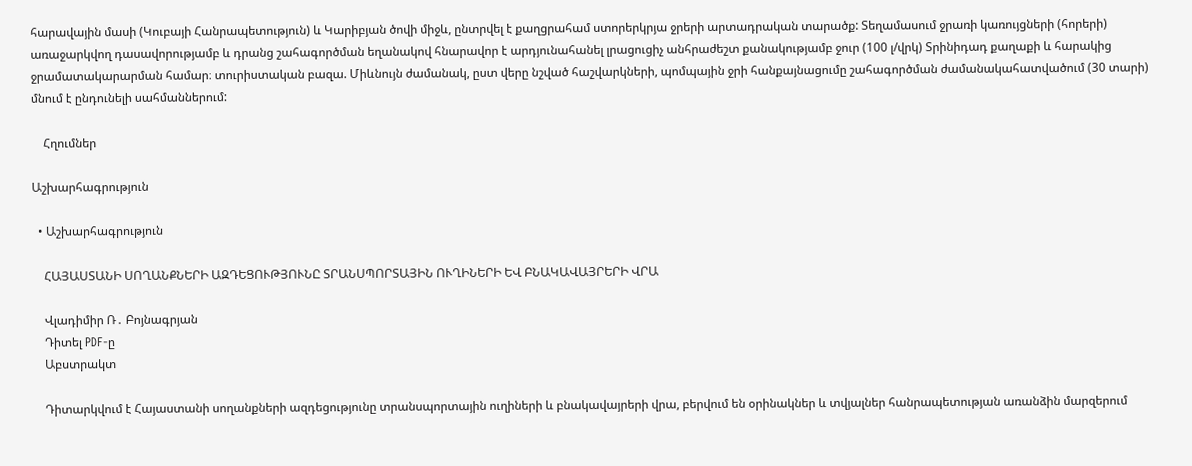հարավային մասի (Կուբայի Հանրապետություն) և Կարիբյան ծովի միջև, ընտրվել է քաղցրահամ ստորերկրյա ջրերի արտադրական տարածք: Տեղամասում ջրառի կառույցների (հորերի) առաջարկվող դասավորությամբ և դրանց շահագործման եղանակով հնարավոր է արդյունահանել լրացուցիչ անհրաժեշտ քանակությամբ ջուր (100 լ/վրկ) Տրինիդադ քաղաքի և հարակից ջրամատակարարման համար։ տուրիստական բազա. Միևնույն ժամանակ, ըստ վերը նշված հաշվարկների, պոմպային ջրի հանքայնացումը շահագործման ժամանակահատվածում (30 տարի) մնում է ընդունելի սահմաններում:

    Հղումներ

Աշխարհագրություն

  • Աշխարհագրություն

    ՀԱՅԱՍՏԱՆԻ ՍՈՂԱՆՔՆԵՐԻ ԱԶԴԵՑՈՒԹՅՈՒՆԸ ՏՐԱՆՍՊՈՐՏԱՅԻՆ ՈՒՂԻՆԵՐԻ ԵՎ ԲՆԱԿԱՎԱՅՐԵՐԻ ՎՐԱ

    Վլադիմիր Ռ․ Բոյնագրյան
    Դիտել PDF-ը
    Աբստրակտ

    Դիտարկվում է Հայաստանի սողանքների ազդեցությունը տրանսպորտային ուղիների և բնակավայրերի վրա, բերվում են օրինակներ և տվյալներ հանրապետության առանձին մարզերում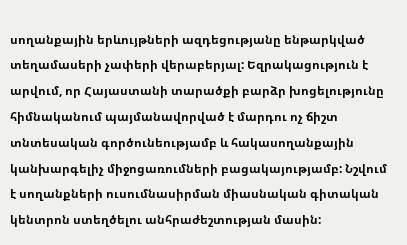սողանքային երևույթների ազդեցությանը ենթարկված տեղամասերի չափերի վերաբերյալ: Եզրակացություն է արվում, որ Հայաստանի տարածքի բարձր խոցելությունը հիմնականում պայմանավորված է մարդու ոչ ճիշտ տնտեսական գործունեությամբ և հակասողանքային կանխարգելիչ միջոցառումների բացակայությամբ: Նշվում է սողանքների ուսումնասիրման միասնական գիտական կենտրոն ստեղծելու անհրաժեշտության մասին: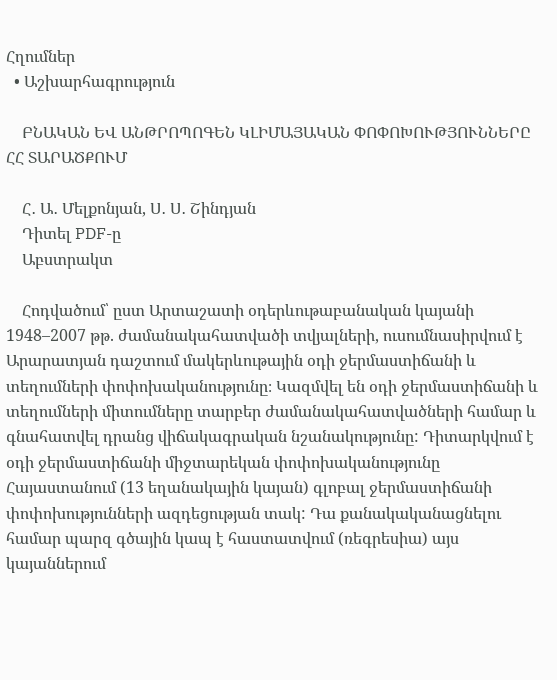Հղումներ
  • Աշխարհագրություն

    ԲՆԱԿԱՆ ԵՎ ԱՆԹՐՈՊՈԳԵՆ ԿԼԻՄԱՅԱԿԱՆ ՓՈՓՈԽՈՒԹՅՈՒՆՆԵՐԸ ՀՀ ՏԱՐԱԾՔՈՒՄ

    Հ․ Ա․ Մելքոնյան, Ս․ Ս․ Շինդյան
    Դիտել PDF-ը
    Աբստրակտ

    Հոդվածում՝ ըստ Արտաշատի օդերևութաբանական կայանի 1948–2007 թթ. ժամանակահատվածի տվյալների, ուսումնասիրվում է Արարատյան դաշտում մակերևութային օդի ջերմաստիճանի և տեղումների փոփոխականությունը։ Կազմվել են օդի ջերմաստիճանի և տեղումների միտումները տարբեր ժամանակահատվածների համար և գնահատվել դրանց վիճակագրական նշանակությունը: Դիտարկվում է օդի ջերմաստիճանի միջտարեկան փոփոխականությունը Հայաստանում (13 եղանակային կայան) գլոբալ ջերմաստիճանի փոփոխությունների ազդեցության տակ: Դա քանակականացնելու համար պարզ գծային կապ է հաստատվում (ռեգրեսիա) այս կայաններում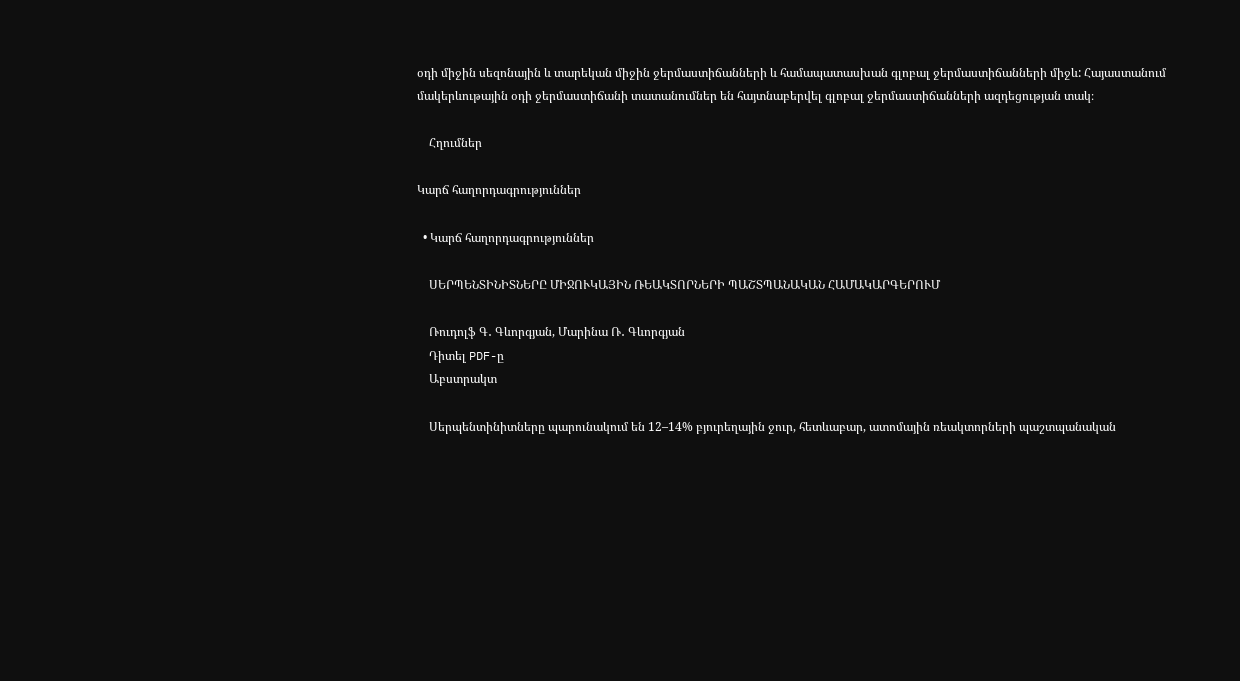օդի միջին սեզոնային և տարեկան միջին ջերմաստիճանների և համապատասխան գլոբալ ջերմաստիճանների միջև: Հայաստանում մակերևութային օդի ջերմաստիճանի տատանումներ են հայտնաբերվել գլոբալ ջերմաստիճանների ազդեցության տակ։

    Հղումներ

Կարճ հաղորդագրություններ

  • Կարճ հաղորդագրություններ

    ՍԵՐՊԵՆՏԻՆԻՏՆԵՐԸ ՄԻՋՈՒԿԱՅԻՆ ՌԵԱԿՏՈՐՆԵՐԻ ՊԱՇՏՊԱՆԱԿԱՆ ՀԱՄԱԿԱՐԳԵՐՈՒՄ

    Ռուդոլֆ Գ․ Գևորգյան, Մարինա Ռ․ Գևորգյան
    Դիտել PDF-ը
    Աբստրակտ

    Սերպենտինիտները պարունակում են 12–14% բյուրեղային ջուր, հետևաբար, ատոմային ռեակտորների պաշտպանական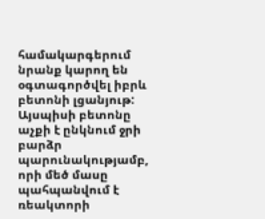համակարգերում նրանք կարող են օգտագործվել իբրև բետոնի լցանյութ: Այսպիսի բետոնը աչքի է ընկնում ջրի բարձր պարունակությամբ, որի մեծ մասը պահպանվում է ռեակտորի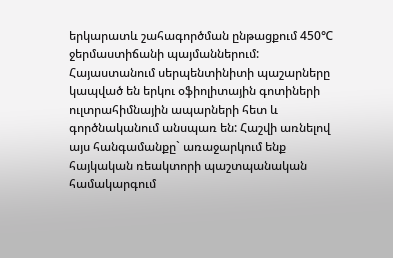երկարատև շահագործման ընթացքում 450℃ ջերմաստիճանի պայմաններում: Հայաստանում սերպենտինիտի պաշարները կապված են երկու օֆիոլիտային գոտիների ուլտրահիմնային ապարների հետ և գործնականում անսպառ են: Հաշվի առնելով այս հանգամանքը` առաջարկում ենք հայկական ռեակտորի պաշտպանական համակարգում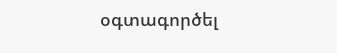օգտագործել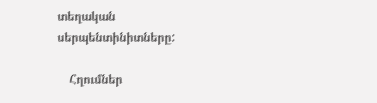տեղական սերպենտինիտները:

    Հղումներ